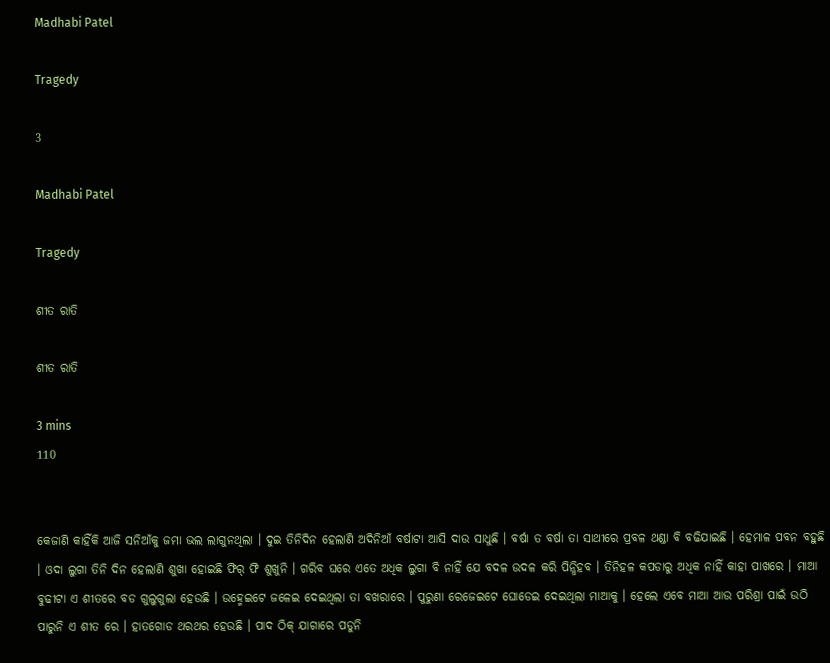Madhabi Patel

Tragedy

3

Madhabi Patel

Tragedy

ଶୀତ ରାତି

ଶୀତ ରାତି

3 mins
110


କେଜାଣି କାହିଁକି ଆଜି ସନିଆଁକୁ ଜମା ଭଲ ଲାଗୁନଥିଲା । ଦୁଇ ତିନିଦିନ ହେଲାଣି ଅଦିନିଆଁ ବର୍ଷାଟା ଆସି ଦାଉ ସାଧୁଛି । ବର୍ଷା ତ ବର୍ଷା ତା ସାଥୀରେ ପ୍ରବଳ ଥଣ୍ଡା ବି ବଢିଯାଇଛି । ହେମାଳ ପବନ ବହୁଛି । ଓଦା ଲୁଗା ତିନି ଦିନ ହେଲାଣି ଶୁଖା ହୋଇଛି ଫିର୍ ଫି ଶୁଖୁନି । ଗରିବ ଘରେ ଏତେ ଅଧିକ ଲୁଗା ବି ନାହିଁ ଯେ ବଦଳ ଉଦଳ କରି ପିନ୍ଧିହବ । ତିନିହଳ କପଡାରୁ ଅଧିକ ନାହିଁ କାହା ପାଖରେ । ମାଆ ବୁଢୀଟା ଏ ଶୀତରେ ବଡ ଗୁଲୁଗୁଲା ହେଉଛି । ଉହ୍ମେଇଟେ ଜଳେଇ ଦେଇଥିଲା ତା ବଖରାରେ । ପୁରୁଣା ରେଜେଇଟେ ଘୋଡେଇ ଦେଇଥିଲା ମାଆକୁ । ହେଲେ ଏବେ ମାଆ ଆଉ ପରିଶ୍ରା ପାଇଁ ଉଠି ପାରୁନି ଏ ଶୀତ ରେ । ହାତଗୋଡ ଥରଥର ହେଉଛି । ପାଦ ଠିକ୍ ଯାଗାରେ ପଡୁନି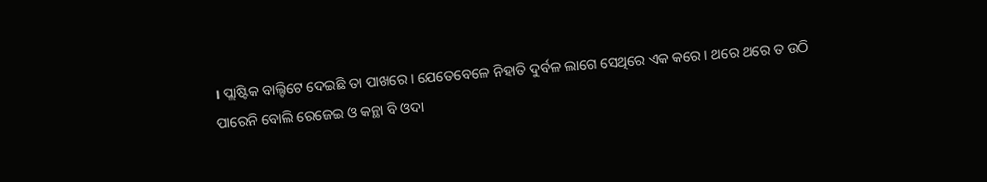। ପ୍ଲାଷ୍ଟିକ ବାଲ୍ଟିଟେ ଦେଇଛି ତା ପାଖରେ । ଯେତେବେଳେ ନିହାତି ଦୁର୍ବଳ ଲାଗେ ସେଥିରେ ଏକ କରେ । ଥରେ ଥରେ ତ ଉଠି ପାରେନି ବୋଲି ରେଜେଇ ଓ କନ୍ଥା ବି ଓଦା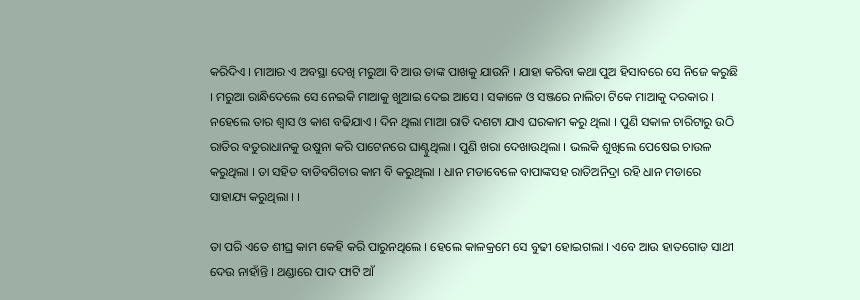କରିଦିଏ । ମାଆର ଏ ଅବସ୍ଥା ଦେଖି ମରୁଆ ବି ଆଉ ତାଙ୍କ ପାଖକୁ ଯାଉନି । ଯାହା କରିବା କଥା ପୁଅ ହିସାବରେ ସେ ନିଜେ କରୁଛି । ମରୁଆ ରାନ୍ଧିଦେଲେ ସେ ନେଇକି ମାଆକୁ ଖୁଆଇ ଦେଇ ଆସେ । ସକାଳେ ଓ ସଞ୍ଜରେ ନାଲିଚା ଟିକେ ମାଆକୁ ଦରକାର । ନହେଲେ ତାର ଶ୍ୱାସ ଓ କାଶ ବଢିଯାଏ । ଦିନ ଥିଲା ମାଆ ରାତି ଦଶଟା ଯାଏ ଘରକାମ କରୁ ଥିଲା । ପୁଣି ସକାଳ ଚାରିଟାରୁ ଉଠି ରାତିର ବତୁରାଧାନକୁ ଉଷୁନା କରି ପାଟେନରେ ଘାଣ୍ଟୁଥିଲା । ପୁଣି ଖରା ଦେଖାଉଥିଲା । ଭଲକି ଶୁଖିଲେ ପେଷେଇ ଚାଉଳ କରୁଥିଲା । ତା ସହିତ ବାଡିବଗିଚାର କାମ ବି କରୁଥିଲା । ଧାନ ମଡାବେଳେ ବାପାଙ୍କସହ ରାତିଅନିଦ୍ରା ରହି ଧାନ ମଡାରେ ସାହାଯ୍ୟ କରୁଥିଲା । ।

ତା ପରି ଏତେ ଶୀଘ୍ର କାମ କେହି କରି ପାରୁନଥିଲେ । ହେଲେ କାଳକ୍ରମେ ସେ ବୁଢୀ ହୋଇଗଲା । ଏବେ ଆଉ ହାତଗୋଡ ସାଥୀ ଦେଉ ନାହାଁନ୍ତି । ଥଣ୍ଡାରେ ପାଦ ଫାଟି ଆଁ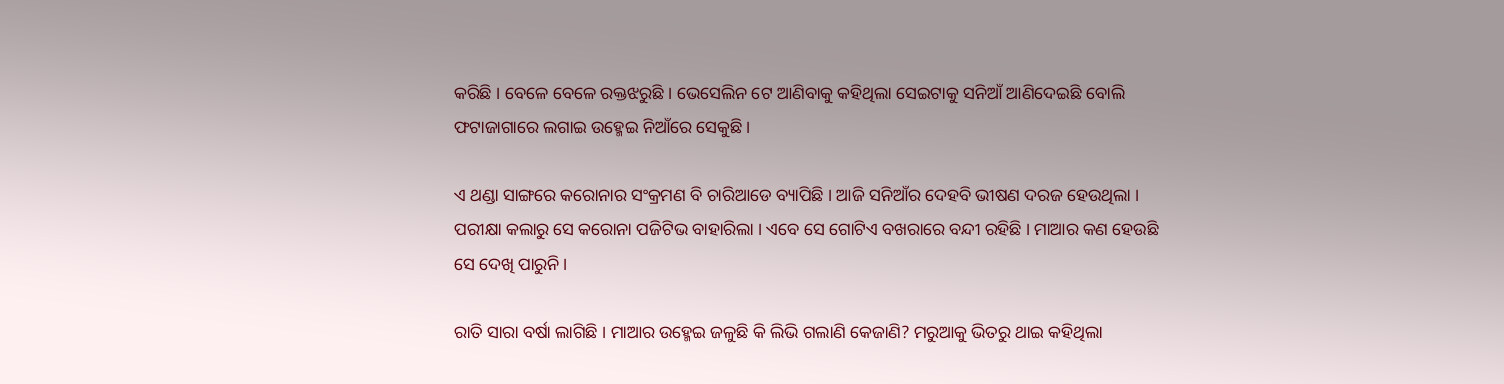କରିଛି । ବେଳେ ବେଳେ ରକ୍ତଝରୁଛି । ଭେସେଲିନ ଟେ ଆଣିବାକୁ କହିଥିଲା ସେଇଟାକୁ ସନିଆଁ ଆଣିଦେଇଛି ବୋଲି ଫଟାଜାଗାରେ ଲଗାଇ ଉହ୍ମେଇ ନିଆଁରେ ସେକୁଛି ।

ଏ ଥଣ୍ଡା ସାଙ୍ଗରେ କରୋନାର ସଂକ୍ରମଣ ବି ଚାରିଆଡେ ବ୍ୟାପିଛି । ଆଜି ସନିଆଁର ଦେହବି ଭୀଷଣ ଦରଜ ହେଉଥିଲା । ପରୀକ୍ଷା କଲାରୁ ସେ କରୋନା ପଜିଟିଭ ବାହାରିଲା । ଏବେ ସେ ଗୋଟିଏ ବଖରାରେ ବନ୍ଦୀ ରହିଛି । ମାଆର କଣ ହେଉଛି ସେ ଦେଖି ପାରୁନି ।

ରାତି ସାରା ବର୍ଷା ଲାଗିଛି । ମାଆର ଉହ୍ମେଇ ଜଳୁଛି କି ଲିଭି ଗଲାଣି କେଜାଣି? ମରୁଆକୁ ଭିତରୁ ଥାଇ କହିଥିଲା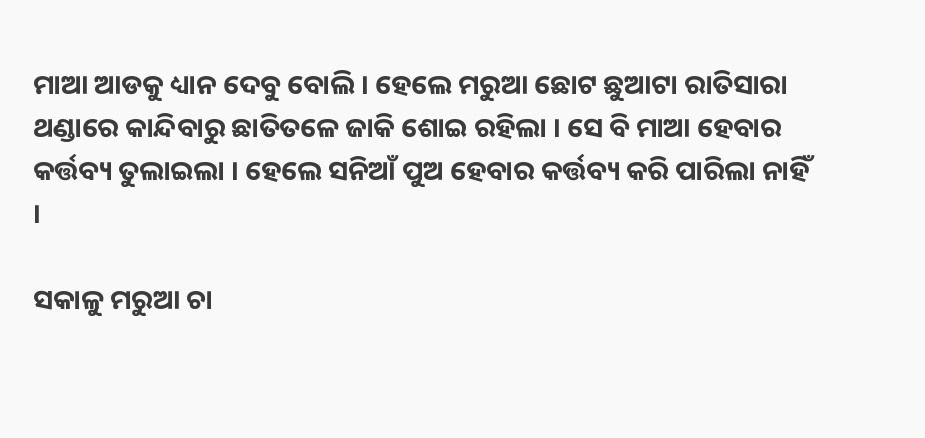ମାଆ ଆଡକୁ ଧ୍ୟାନ ଦେବୁ ବୋଲି । ହେଲେ ମରୁଆ ଛୋଟ ଛୁଆଟା ରାତିସାରା ଥଣ୍ଡାରେ କାନ୍ଦିବାରୁ ଛାତିତଳେ ଜାକି ଶୋଇ ରହିଲା । ସେ ବି ମାଆ ହେବାର କର୍ତ୍ତବ୍ୟ ତୁଲାଇଲା । ହେଲେ ସନିଆଁ ପୁଅ ହେବାର କର୍ତ୍ତବ୍ୟ କରି ପାରିଲା ନାହିଁ ।

ସକାଳୁ ମରୁଆ ଚା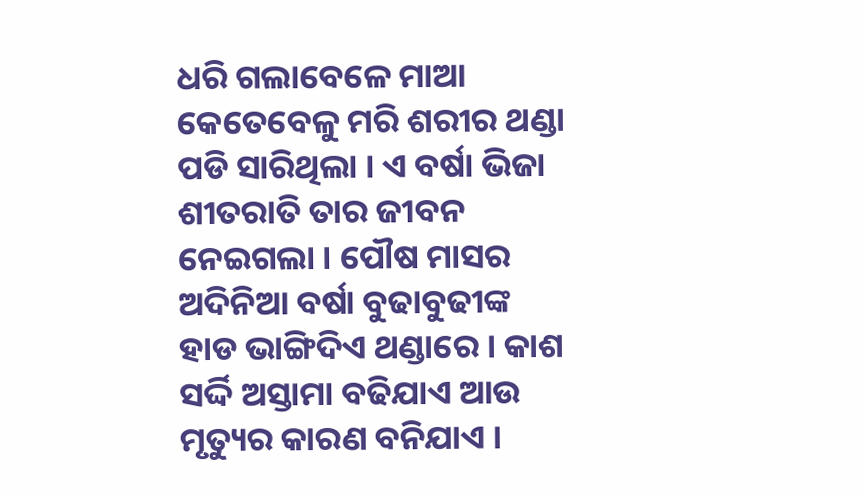ଧରି ଗଲାବେଳେ ମାଆ କେତେବେଳୁ ମରି ଶରୀର ଥଣ୍ଡା ପଡି ସାରିଥିଲା । ଏ ବର୍ଷା ଭିଜା ଶୀତରାତି ତାର ଜୀବନ ନେଇଗଲା । ପୌଷ ମାସର ଅଦିନିଆ ବର୍ଷା ବୁଢାବୁଢୀଙ୍କ ହାଡ ଭାଙ୍ଗିଦିଏ ଥଣ୍ଡାରେ । କାଶ ସର୍ଦ୍ଦି ଅସ୍ତାମା ବଢିଯାଏ ଆଉ ମୃତ୍ୟୁର କାରଣ ବନିଯାଏ ।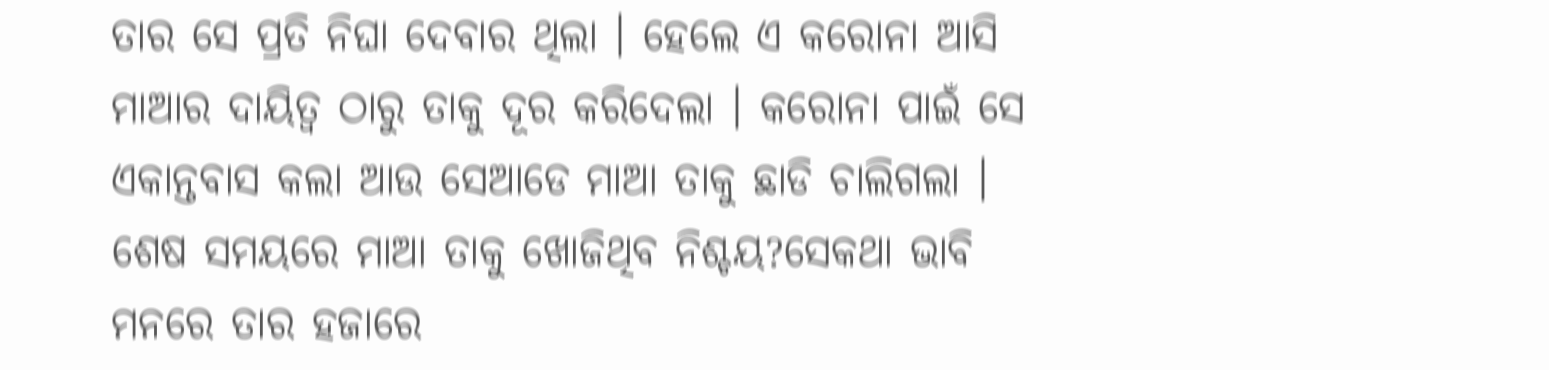ତାର ସେ ପ୍ରତି ନିଘା ଦେବାର ଥିଲା । ହେଲେ ଏ କରୋନା ଆସି ମାଆର ଦାୟିତ୍ୱ ଠାରୁ ତାକୁ ଦୂର କରିଦେଲା । କରୋନା ପାଇଁ ସେ ଏକାନ୍ତବାସ କଲା ଆଉ ସେଆଡେ ମାଆ ତାକୁ ଛାଡି ଚାଲିଗଲା । ଶେଷ ସମୟରେ ମାଆ ତାକୁ ଖୋଜିଥିବ ନିଶ୍ଚୟ?ସେକଥା ଭାବି ମନରେ ତାର ହଜାରେ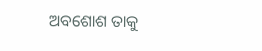ଅବଶୋଶ ତାକୁ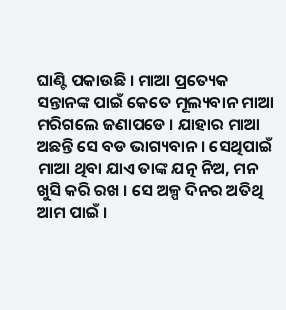ଘାଣ୍ଟି ପକାଉଛି । ମାଆ ପ୍ରତ୍ୟେକ ସନ୍ତାନଙ୍କ ପାଇଁ କେତେ ମୂଲ୍ୟବାନ ମାଆ ମରିଗଲେ ଜଣାପଡେ । ଯାହାର ମାଆ ଅଛନ୍ତି ସେ ବଡ ଭାଗ୍ୟବାନ । ସେଥିପାଇଁ ମାଆ ଥିବା ଯାଏ ତାଙ୍କ ଯତ୍ନ ନିଅ, ମନ ଖୁସି କରି ରଖ । ସେ ଅଳ୍ପ ଦିନର ଅତିଥି ଆମ ପାଇଁ ।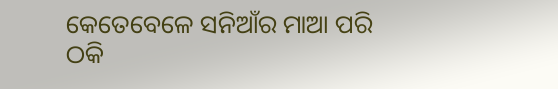କେତେବେଳେ ସନିଆଁର ମାଆ ପରି ଠକି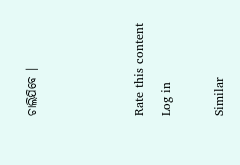ଚାଲିଯିବେ ।



Rate this content
Log in

Similar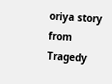oriya story from Tragedy